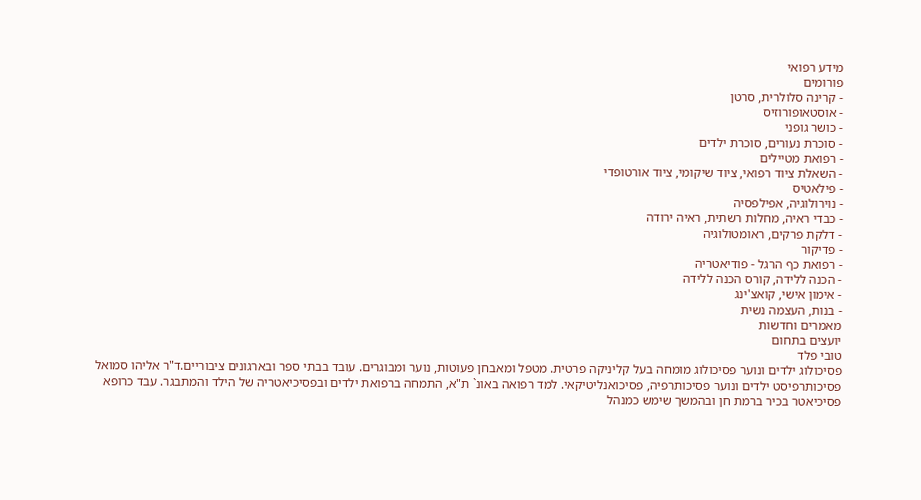מידע רפואי
פורומים
- קרינה סלולרית, סרטן
- אוסטאופורוזיס
- כושר גופני
- סוכרת נעורים, סוכרת ילדים
- רפואת מטיילים
- השאלת ציוד רפואי, ציוד שיקומי, ציוד אורטופדי
- פילאטיס
- נוירולוגיה, אפילפסיה
- כבדי ראיה, מחלות רשתית, ראיה ירודה
- דלקת פרקים, ראומטולוגיה
- פדיקור
- רפואת כף הרגל - פודיאטריה
- הכנה ללידה, קורס הכנה ללידה
- אימון אישי, קואצ'ינג
- בנות, העצמה נשית
מאמרים וחדשות
יועצים בתחום
טובי פלד
פסיכולוג ילדים ונוער פסיכולוג מומחה בעל קליניקה פרטית. מטפל ומאבחן פעוטות, נוער ומבוגרים. עובד בבתי ספר ובארגונים ציבוריים.ד"ר אליהו סמואל
פסיכותרפיסט ילדים ונוער פסיכותרפיה, פסיכואנליטיקאי. למד רפואה באונ` ת"א, התמחה ברפואת ילדים ובפסיכיאטריה של הילד והמתבגר. עבד כרופא פסיכיאטר בכיר ברמת חן ובהמשך שימש כמנהל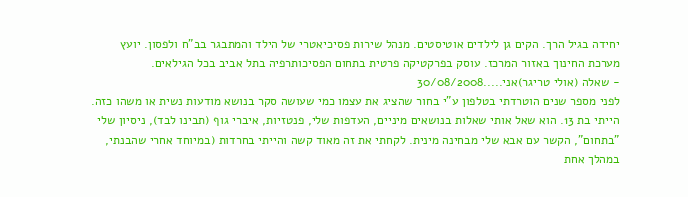יחידה בגיל הרך. הקים גן לילדים אוטיסטים. מנהל שירות פסיכיאטרי של הילד והמתבגר בב"ח ולפסון. יועץ מערכת החינוך באזור המרכז. עוסק בפרקטיקה פרטית בתחום הפסיכותרפיה בתל אביב בכל הגילאים.
- שאלה (אולי טריגר)אני.....30/08/2008
לפני מספר שנים הוטרדתי בטלפון ע"י בחור שהציג את עצמו כמי שעושה סקר בנושא מודעות נשית או משהו כזה. הייתי בת 13. הוא שאל אותי שאלות בנושאים מיניים, העדפות שלי, פנטזיות, איברי גוף (תבינו לבד), ניסיון שלי "בתחום", הקשר עם אבא שלי מבחינה מינית. לקחתי את זה מאוד קשה והייתי בחרדות (במיוחד אחרי שהבנתי, במהלך אחת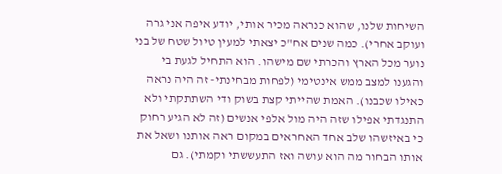השיחות שלנו, שהוא כנראה מכיר אותי, יודע איפה אני גרה ועוקב אחרי). כמה שנים אח"כ יצאתי למעין טיול שטח של בני נוער מכל הארץ והכרתי שם מישהו. הוא התחיל לגעת בי והגענו למצב ממש אינטימי (לפחות מבחינתי- זה היה נראה כאילו שכבנו). האמת שהייתי קצת בשוק ודי השתתקתי ולא התנגדתי אפילו שזה היה מול אלפי אנשים (זה לא הגיע רחוק כי באיזשהו שלב אחד האחראים במקום ראה אותנו ושאל את אותו הבחור מה הוא עושה ואז התעששתי וקמתי). גם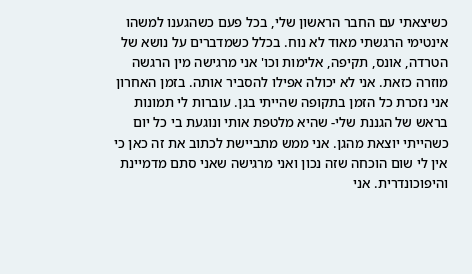כשיצאתי עם החבר הראשון שלי, בכל פעם כשהגענו למשהו אינטימי הרגשתי מאוד לא נוח. בכלל כשמדברים על נושא של הטרדה, אונס, תקיפה, אלימות וכו' אני מרגישה מין הרגשה מוזרה כזאת. אני לא יכולה אפילו להסביר אותה. בזמן האחרון אני נזכרת כל הזמן בתקופה שהייתי בגן. עוברות לי תמונות בראש של הגננת שלי- שהיא מלטפת אותי ונוגעת בי כל יום כשהייתי יוצאת מהגן. אני ממש מתביישת לכתוב את זה כאן כי אין לי שום הוכחה שזה נכון ואני מרגישה שאני סתם מדמיינת והיפוכונדרית. אני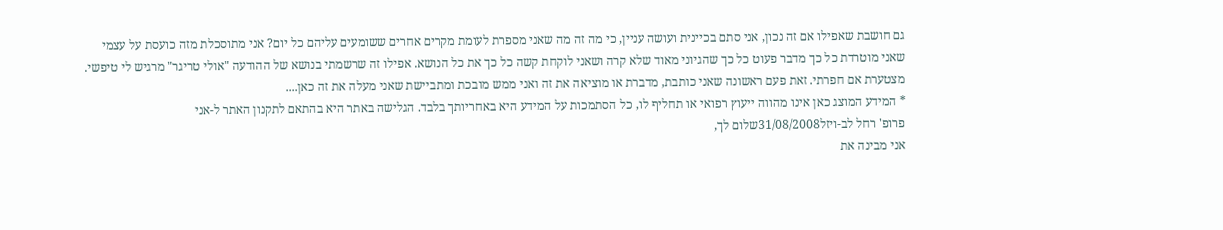גם חושבת שאפילו אם זה נכון, אני סתם בכיינית ועושה עניין, כי מה זה מה שאני מספרת לעומת מקרים אחרים ששומעים עליהם כל יום? אני מתוסכלת מזה כועסת על עצמי שאני מוטרדת כל כך מדבר פעוט כל כך שהגיוני מאוד שלא קרה ושאני לוקחת קשה כל כך את כל הנושא. אפילו זה שרשמתי בנושא של ההודעה "אולי טריגר" מרגיש לי טיפשי. מצטערת אם חפרתי. זאת פעם ראשונה שאני כותבת, מדברת או מוציאה את זה ואני ממש מובכת ומתביישת שאני מעלה את זה כאן....
* המידע המוצג כאן אינו מהווה ייעוץ רפואי או תחליף לו, כל הסתמכות על המידע היא באחריותך בלבד. הגלישה באתר היא בהתאם לתקנון האתר ל-אני
פרופ' רחל לב-ויזל31/08/2008שלום לך,
אני מבינה את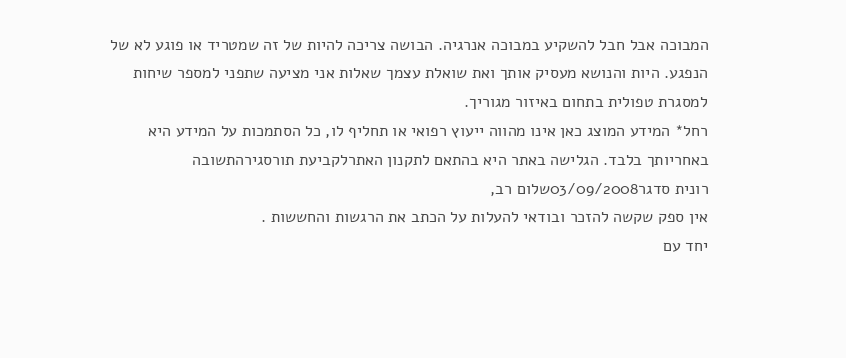המבוכה אבל חבל להשקיע במבוכה אנרגיה. הבושה צריכה להיות של זה שמטריד או פוגע לא של הנפגע. היות והנושא מעסיק אותך ואת שואלת עצמך שאלות אני מציעה שתפני למספר שיחות למסגרת טפולית בתחום באיזור מגוריך.
רחל* המידע המוצג כאן אינו מהווה ייעוץ רפואי או תחליף לו, כל הסתמכות על המידע היא באחריותך בלבד. הגלישה באתר היא בהתאם לתקנון האתרלקביעת תורסגירהתשובה
רונית סדגר03/09/2008שלום רב,
אין ספק שקשה להזכר ובודאי להעלות על הכתב את הרגשות והחששות .
יחד עם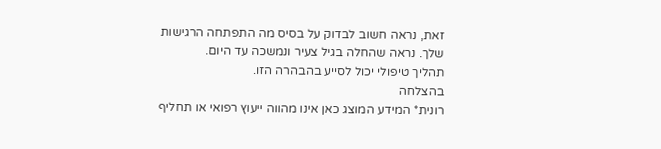זאת, נראה חשוב לבדוק על בסיס מה התפתחה הרגישות שלך. נראה שהחלה בגיל צעיר ונמשכה עד היום.
תהליך טיפולי יכול לסייע בהבהרה הזו.
בהצלחה
רונית* המידע המוצג כאן אינו מהווה ייעוץ רפואי או תחליף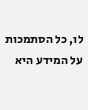לו, כל הסתמכות על המידע היא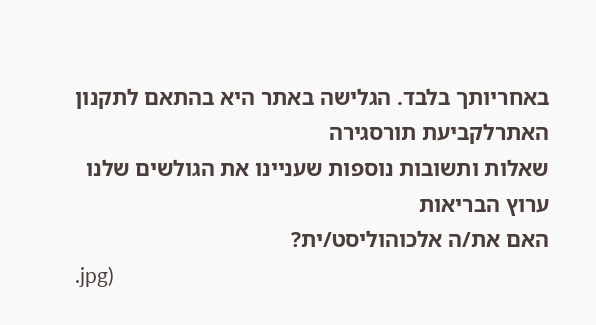באחריותך בלבד. הגלישה באתר היא בהתאם לתקנון האתרלקביעת תורסגירה
שאלות ותשובות נוספות שעניינו את הגולשים שלנו
ערוץ הבריאות
האם את/ה אלכוהוליסט/ית?
.jpg)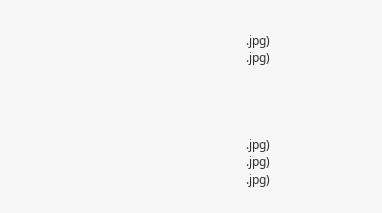.jpg)
.jpg)




.jpg)
.jpg)
.jpg)